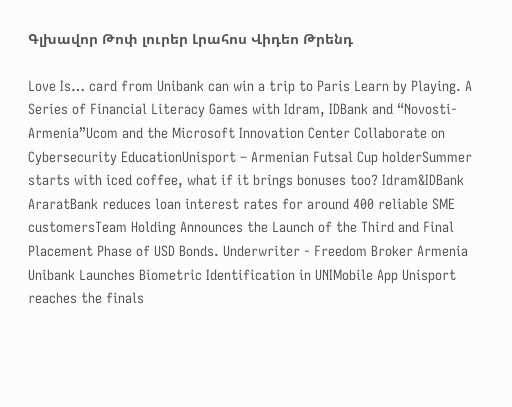Գլխավոր Թոփ լուրեր Լրահոս Վիդեո Թրենդ

Love Is… card from Unibank can win a trip to Paris Learn by Playing. A Series of Financial Literacy Games with Idram, IDBank and “Novosti-Armenia”Ucom and the Microsoft Innovation Center Collaborate on Cybersecurity EducationUnisport – Armenian Futsal Cup holderSummer starts with iced coffee, what if it brings bonuses too? Idram&IDBank AraratBank reduces loan interest rates for around 400 reliable SME customersTeam Holding Announces the Launch of the Third and Final Placement Phase of USD Bonds. Underwriter - Freedom Broker Armenia Unibank Launches Biometric Identification in UNIMobile App Unisport reaches the finals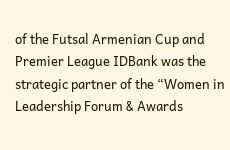of the Futsal Armenian Cup and Premier League IDBank was the strategic partner of the “Women in Leadership Forum & Awards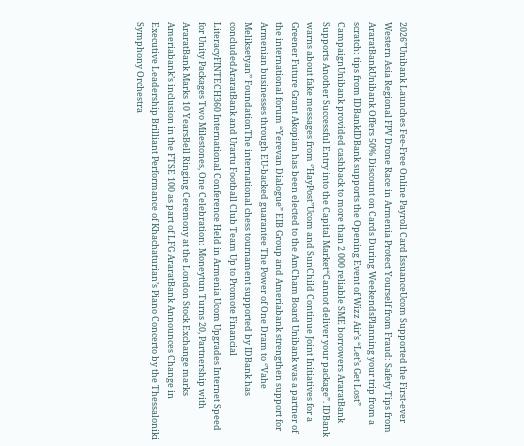2026”Unibank Launches Fee-Free Online Payroll Card IssuanceUcom Supported the First-ever Western Asia Regional FPV Drone Race in Armenia Protect Yourself from Fraud: Safety Tips from AraratBankUnibank Offers 50% Discount on Cards During WeekendsPlanning your trip from a scratch: tips from IDBankIDBank supports the Opening Event of Wizz Air’s “Let’s Get Lost” CampaignUnibank provided cashback to more than 2 000 reliable SME borrowers AraratBank Supports Another Successful Entry into the Capital Market“Cannot deliver your package”. IDBank warns about fake messages from ‘’HayPost’’Ucom and SunChild Continue Joint Initiatives for a Greener Future Grant Akopian has been elected to the AmCham Board Unibank was a partner of the international forum “Yerevan Dialogue” EIB Group and Ameriabank strengthen support for Armenian businesses through EU-backed guarantee The Power of One Dram to ‘’Vahe Meliksetyan’’ FoundationThe international chess tournament supported by IDBank has concludedAraratBank and Urartu Football Club Team Up to Promote Financial LiteracyFINTECH360 International Conference Held in Armenia Ucom Upgrades Internet Speed for Unity Packages Two Milestones, One Celebration: Moneytun Turns 20, Partnership with AraratBank Marks 10 YearsBell Ringing Ceremony at the London Stock Exchange marks Ameriabank’s inclusion in the FTSE 100 as part of LFG AraratBank Announces Change in Executive Leadership Brilliant Performance of Khachaturian’s Piano Concerto by the Thessaloniki Symphony Orchestra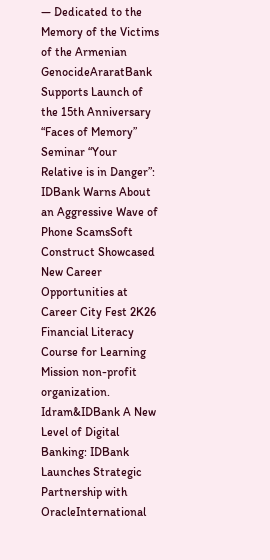— Dedicated to the Memory of the Victims of the Armenian GenocideAraratBank Supports Launch of the 15th Anniversary “Faces of Memory” Seminar “Your Relative is in Danger”: IDBank Warns About an Aggressive Wave of Phone ScamsSoft Construct Showcased New Career Opportunities at Career City Fest 2K26 Financial Literacy Course for Learning Mission non-profit organization. Idram&IDBank A New Level of Digital Banking: IDBank Launches Strategic Partnership with OracleInternational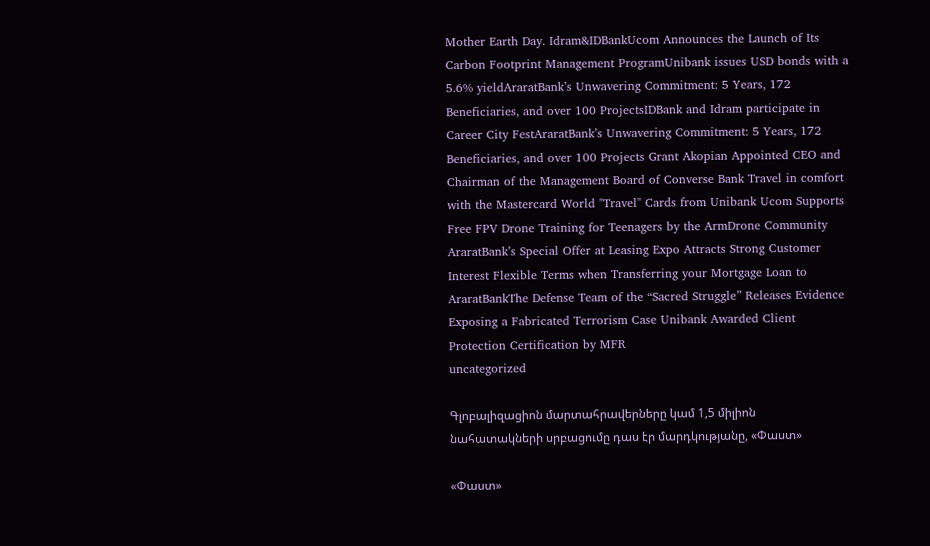Mother Earth Day. Idram&IDBankUcom Announces the Launch of Its Carbon Footprint Management ProgramUnibank issues USD bonds with a 5.6% yieldAraratBank’s Unwavering Commitment: 5 Years, 172 Beneficiaries, and over 100 ProjectsIDBank and Idram participate in Career City FestAraratBank’s Unwavering Commitment: 5 Years, 172 Beneficiaries, and over 100 Projects Grant Akopian Appointed CEO and Chairman of the Management Board of Converse Bank Travel in comfort with the Mastercard World "Travel" Cards from Unibank Ucom Supports Free FPV Drone Training for Teenagers by the ArmDrone Community AraratBank’s Special Offer at Leasing Expo Attracts Strong Customer Interest Flexible Terms when Transferring your Mortgage Loan to AraratBankThe Defense Team of the “Sacred Struggle” Releases Evidence Exposing a Fabricated Terrorism Case Unibank Awarded Client Protection Certification by MFR
uncategorized

Գլոբալիզացիոն մարտահրավերները կամ 1,5 միլիոն նահատակների սրբացումը դաս էր մարդկությանը, «Փաստ»

«Փաստ»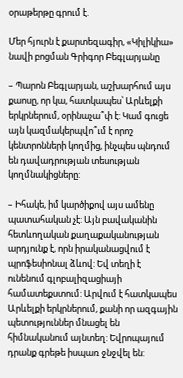օրաթերթը գրում է.

Մեր հյուրն է քարտեզագիր, «Կիլիկիա» նավի բոցման Գրիգոր Բեգլարյանը

– Պարոն Բեգլարյան, աշխարհում այս քաոսը, որ կա, հատկապես՝ Արևելքի երկրներում, օրինաչա՞փ է: Կամ գուցե այն կազմակերպվո՞ւմ է որոշ կենտրոնների կողմից, ինչպես պնդում են դավադրության տեսության կողմնակիցները:

– Իհակե, իմ կարծիքով այս ամենը պատահական չէ: Այն բավականին հետևողական քաղաքականության արդյունք է, որն իրականացվում է պրոֆեսիոնալ ձևով: Եվ տեղի է ունենում գլոբալիզացիայի համատեքստում: Արվում է հատկապես Արևելքի երկրներում, քանի որ ազգային պետություններ մնացել են հիմնականում այնտեղ: Եվրոպայում դրանք գրեթե իսպառ ջնջվել են: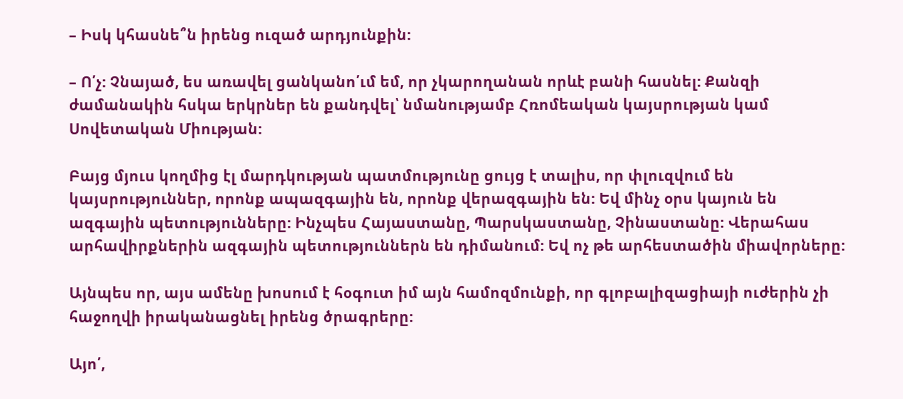– Իսկ կհասնե՞ն իրենց ուզած արդյունքին:

– Ո՛չ: Չնայած, ես առավել ցանկանո՛ւմ եմ, որ չկարողանան որևէ բանի հասնել: Քանզի ժամանակին հսկա երկրներ են քանդվել՝ նմանությամբ Հռոմեական կայսրության կամ Սովետական Միության:

Բայց մյուս կողմից էլ մարդկության պատմությունը ցույց է տալիս, որ փլուզվում են կայսրություններ, որոնք ապազգային են, որոնք վերազգային են: Եվ մինչ օրս կայուն են ազգային պետությունները: Ինչպես Հայաստանը, Պարսկաստանը, Չինաստանը: Վերահաս արհավիրքներին ազգային պետություններն են դիմանում: Եվ ոչ թե արհեստածին միավորները:

Այնպես որ, այս ամենը խոսում է հօգուտ իմ այն համոզմունքի, որ գլոբալիզացիայի ուժերին չի հաջողվի իրականացնել իրենց ծրագրերը:

Այո՛,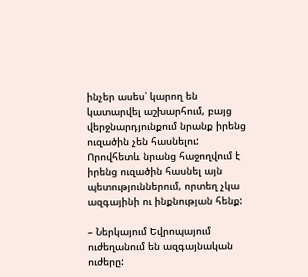ինչեր ասես՝ կարող են կատարվել աշխարհում, բայց վերջնարդյունքում նրանք իրենց ուզածին չեն հասնելու: Որովհետև նրանց հաջողվում է իրենց ուզածին հասնել այն պետություններում, որտեղ չկա ազգայինի ու ինքնության հենք:

– Ներկայում Եվրոպայում ուժեղանում են ազգայնական ուժերը: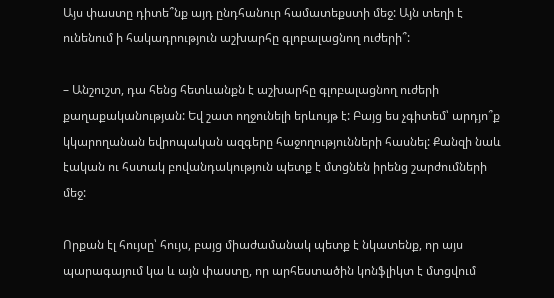Այս փաստը դիտե՞նք այդ ընդհանուր համատեքստի մեջ: Այն տեղի է ունենում ի հակադրություն աշխարհը գլոբալացնող ուժերի՞:

– Անշուշտ, դա հենց հետևանքն է աշխարհը գլոբալացնող ուժերի քաղաքականության: Եվ շատ ողջունելի երևույթ է: Բայց ես չգիտեմ՝ արդյո՞ք կկարողանան եվրոպական ազգերը հաջողությունների հասնել: Քանզի նաև էական ու հստակ բովանդակություն պետք է մտցնեն իրենց շարժումների մեջ:

Որքան էլ հույսը՝ հույս, բայց միաժամանակ պետք է նկատենք, որ այս պարագայում կա և այն փաստը, որ արհեստածին կոնֆլիկտ է մտցվում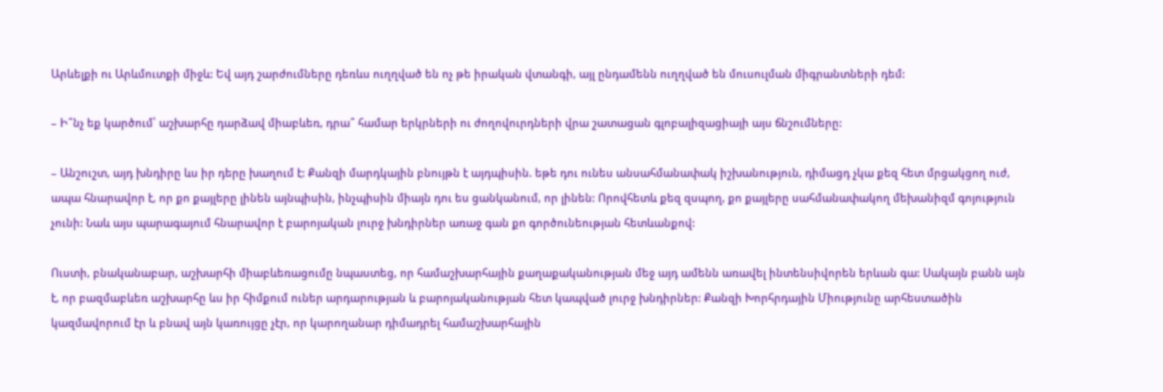Արևելքի ու Արևմուտքի միջև: Եվ այդ շարժումները դեռևս ուղղված են ոչ թե իրական վտանգի, այլ ընդամենն ուղղված են մուսուլման միգրանտների դեմ:

– Ի՞նչ եք կարծում՝ աշխարհը դարձավ միաբևեռ, դրա՞ համար երկրների ու ժողովուրդների վրա շատացան գլոբալիզացիայի այս ճնշումները:

– Անշուշտ, այդ խնդիրը ևս իր դերը խաղում է: Քանզի մարդկային բնույթն է այդպիսին. եթե դու ունես անսահմանափակ իշխանություն, դիմացդ չկա քեզ հետ մրցակցող ուժ, ապա հնարավոր է, որ քո քայլերը լինեն այնպիսին, ինչպիսին միայն դու ես ցանկանում, որ լինեն: Որովհետև քեզ զսպող, քո քայլերը սահմանափակող մեխանիզմ գոյություն չունի: Նաև այս պարագայում հնարավոր է բարոյական լուրջ խնդիրներ առաջ գան քո գործունեության հետևանքով:

Ուստի, բնականաբար, աշխարհի միաբևեռացումը նպաստեց, որ համաշխարհային քաղաքականության մեջ այդ ամենն առավել ինտենսիվորեն երևան գա: Սակայն բանն այն է, որ բազմաբևեռ աշխարհը ևս իր հիմքում ուներ արդարության և բարոյականության հետ կապված լուրջ խնդիրներ: Քանզի Խորհրդային Միությունը արհեստածին կազմավորում էր և բնավ այն կառույցը չէր, որ կարողանար դիմադրել համաշխարհային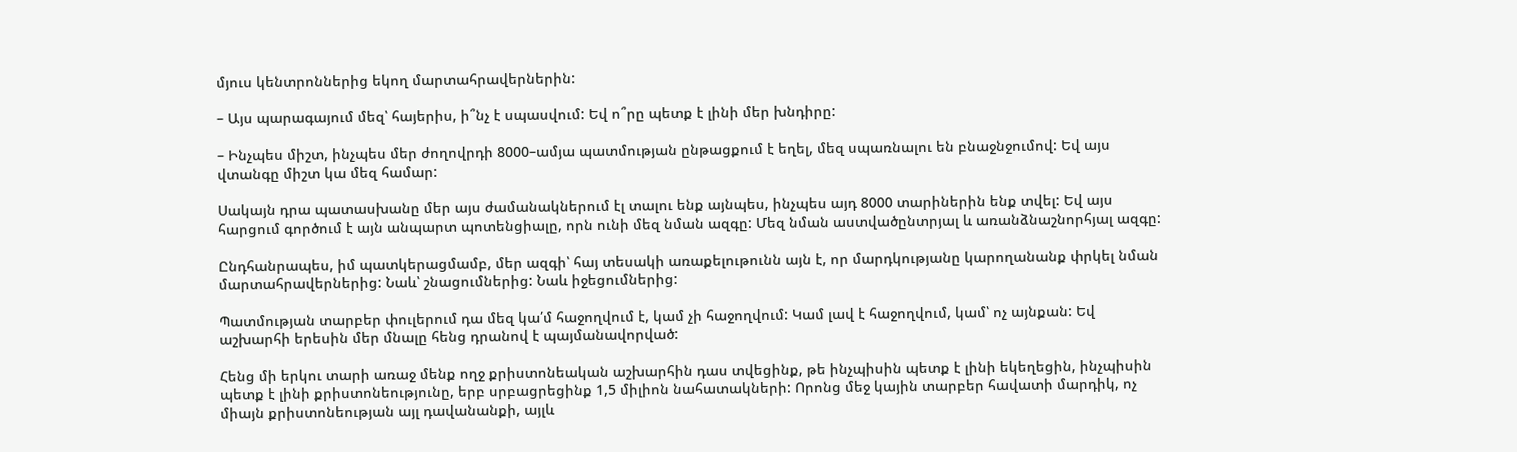մյուս կենտրոններից եկող մարտահրավերներին:

– Այս պարագայում մեզ՝ հայերիս, ի՞նչ է սպասվում: Եվ ո՞րը պետք է լինի մեր խնդիրը:

– Ինչպես միշտ, ինչպես մեր ժողովրդի 8000–ամյա պատմության ընթացքում է եղել, մեզ սպառնալու են բնաջնջումով: Եվ այս վտանգը միշտ կա մեզ համար:

Սակայն դրա պատասխանը մեր այս ժամանակներում էլ տալու ենք այնպես, ինչպես այդ 8000 տարիներին ենք տվել: Եվ այս հարցում գործում է այն անպարտ պոտենցիալը, որն ունի մեզ նման ազգը: Մեզ նման աստվածընտրյալ և առանձնաշնորհյալ ազգը:

Ընդհանրապես, իմ պատկերացմամբ, մեր ազգի՝ հայ տեսակի առաքելութունն այն է, որ մարդկությանը կարողանանք փրկել նման մարտահրավերներից: Նաև՝ շնացումներից: Նաև իջեցումներից:

Պատմության տարբեր փուլերում դա մեզ կա՛մ հաջողվում է, կամ չի հաջողվում: Կամ լավ է հաջողվում, կամ՝ ոչ այնքան: Եվ աշխարհի երեսին մեր մնալը հենց դրանով է պայմանավորված:

Հենց մի երկու տարի առաջ մենք ողջ քրիստոնեական աշխարհին դաս տվեցինք, թե ինչպիսին պետք է լինի եկեղեցին, ինչպիսին պետք է լինի քրիստոնեությունը, երբ սրբացրեցինք 1,5 միլիոն նահատակների: Որոնց մեջ կային տարբեր հավատի մարդիկ, ոչ միայն քրիստոնեության այլ դավանանքի, այլև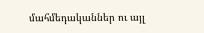մահմեդականներ ու այլ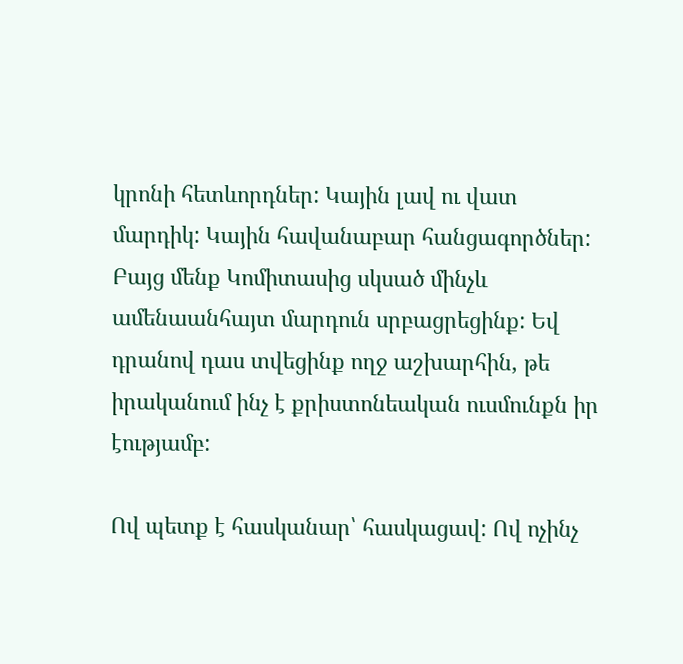կրոնի հետևորդներ: Կային լավ ու վատ մարդիկ: Կային հավանաբար հանցագործներ: Բայց մենք Կոմիտասից սկսած մինչև ամենաանհայտ մարդուն սրբացրեցինք: Եվ դրանով դաս տվեցինք ողջ աշխարհին, թե իրականում ինչ է քրիստոնեական ուսմունքն իր էությամբ:

Ով պետք է հասկանար՝ հասկացավ: Ով ոչինչ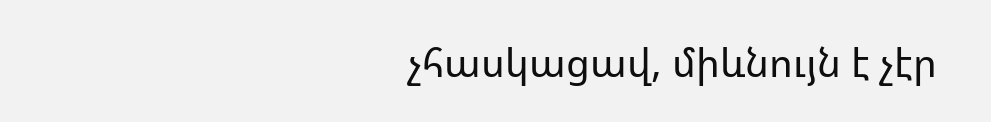չհասկացավ, միևնույն է չէր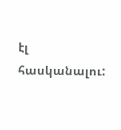էլ հասկանալու: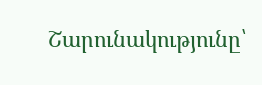Շարունակությունը՝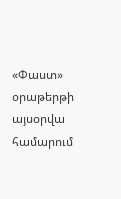«Փաստ» օրաթերթի այսօրվա համարում